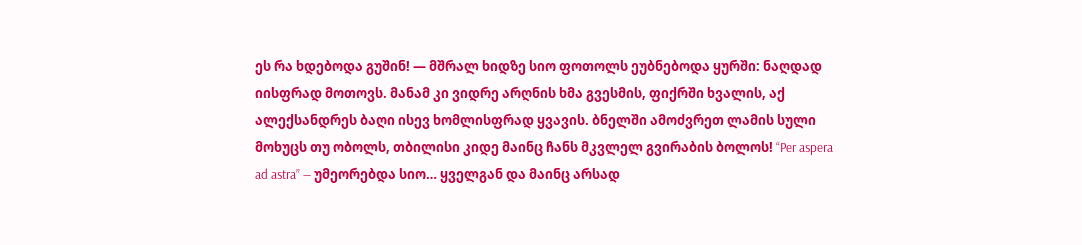ეს რა ხდებოდა გუშინ! — მშრალ ხიდზე სიო ფოთოლს ეუბნებოდა ყურში: ნაღდად იისფრად მოთოვს. მანამ კი ვიდრე არღნის ხმა გვესმის, ფიქრში ხვალის, აქ ალექსანდრეს ბაღი ისევ ხომლისფრად ყვავის. ბნელში ამოძვრეთ ლამის სული მოხუცს თუ ობოლს, თბილისი კიდე მაინც ჩანს მკვლელ გვირაბის ბოლოს! “Per aspera ad astra” — უმეორებდა სიო… ყველგან და მაინც არსად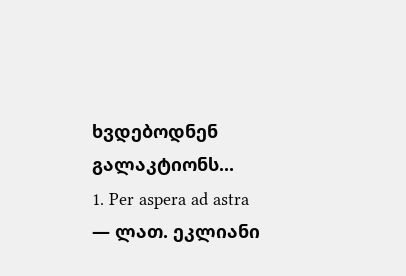ხვდებოდნენ გალაკტიონს...
1. Per aspera ad astra — ლათ. ეკლიანი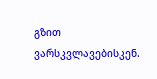გზით ვარსკვლავებისკენ.